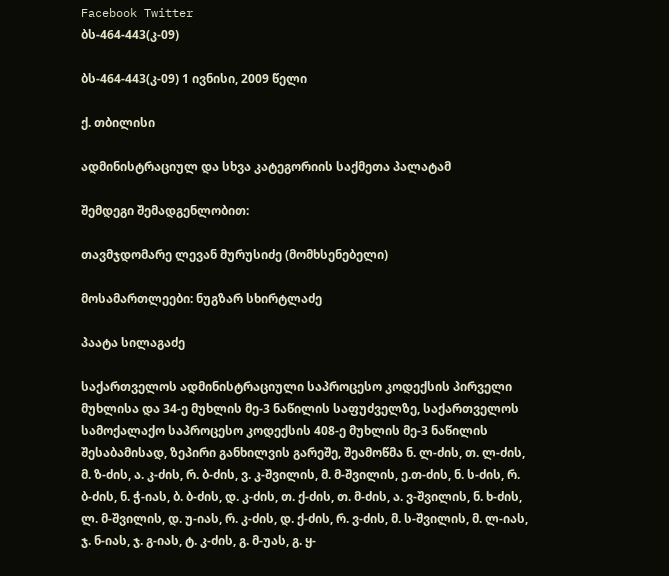Facebook Twitter
ბს-464-443(კ-09)

ბს-464-443(კ-09) 1 ივნისი, 2009 წელი

ქ. თბილისი

ადმინისტრაციულ და სხვა კატეგორიის საქმეთა პალატამ

შემდეგი შემადგენლობით:

თავმჯდომარე ლევან მურუსიძე (მომხსენებელი)

მოსამართლეები: ნუგზარ სხირტლაძე

პაატა სილაგაძე

საქართველოს ადმინისტრაციული საპროცესო კოდექსის პირველი მუხლისა და 34-ე მუხლის მე-3 ნაწილის საფუძველზე, საქართველოს სამოქალაქო საპროცესო კოდექსის 408-ე მუხლის მე-3 ნაწილის შესაბამისად, ზეპირი განხილვის გარეშე, შეამოწმა ნ. ლ-ძის, თ. ლ-ძის, მ. ზ-ძის, ა. კ-ძის, რ. ბ-ძის, ვ. კ-შვილის, მ. მ-შვილის, ე.თ-ძის, ნ. ს-ძის, რ. ბ-ძის, ნ. ჭ-იას, ბ. ბ-ძის, დ. კ-ძის, თ. ქ-ძის, თ. მ-ძის, ა. ვ-შვილის, ნ. ხ-ძის, ლ. მ-შვილის, დ. უ-იას, რ. კ-ძის, დ. ქ-ძის, რ. ვ-ძის, მ. ს-შვილის, მ. ლ-იას, ჯ. ნ-იას, ჯ. გ-იას, ტ. კ-ძის, გ. მ-უას, გ. ყ-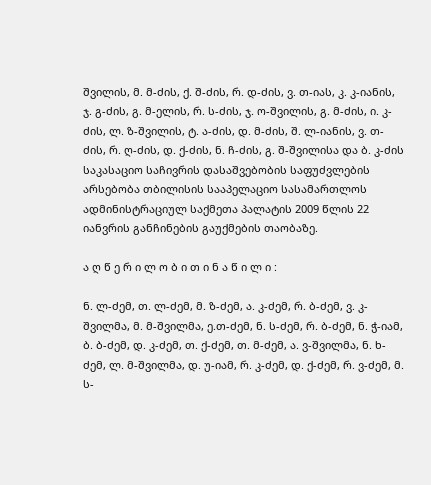შვილის, მ. მ-ძის, ქ. შ-ძის, რ. დ-ძის, ვ. თ-იას, კ. კ-იანის, ჯ. გ-ძის, გ. მ-ელის, რ. ს-ძის, ჯ. ო-შვილის, გ. მ-ძის, ი. კ-ძის, ლ. ზ-შვილის, ტ. ა-ძის, დ. მ-ძის, შ. ლ-იანის, ვ. თ-ძის, რ. ღ-ძის, დ. ქ-ძის, ნ. ჩ-ძის, გ. შ-შვილისა და ბ. კ-ძის საკასაციო საჩივრის დასაშვებობის საფუძვლების არსებობა თბილისის სააპელაციო სასამართლოს ადმინისტრაციულ საქმეთა პალატის 2009 წლის 22 იანვრის განჩინების გაუქმების თაობაზე.

ა ღ წ ე რ ი ლ ო ბ ი თ ი ნ ა წ ი ლ ი :

ნ. ლ-ძემ, თ. ლ-ძემ, მ. ზ-ძემ, ა. კ-ძემ, რ. ბ-ძემ, ვ. კ-შვილმა, მ. მ-შვილმა, ე.თ-ძემ, ნ. ს-ძემ, რ. ბ-ძემ, ნ. ჭ-იამ, ბ. ბ-ძემ, დ. კ-ძემ, თ. ქ-ძემ, თ. მ-ძემ, ა. ვ-შვილმა, ნ. ხ-ძემ, ლ. მ-შვილმა, დ. უ-იამ, რ. კ-ძემ, დ. ქ-ძემ, რ. ვ-ძემ, მ. ს-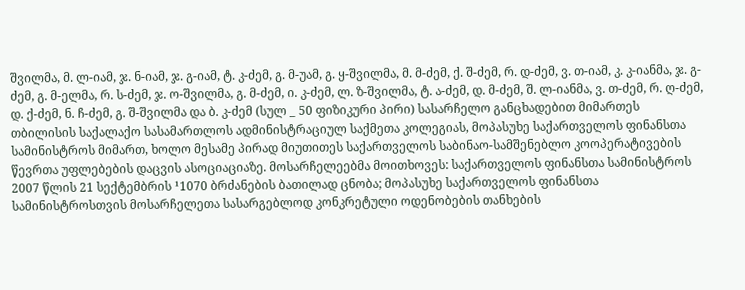შვილმა, მ. ლ-იამ, ჯ. ნ-იამ, ჯ. გ-იამ, ტ. კ-ძემ, გ. მ-უამ, გ. ყ-შვილმა, მ. მ-ძემ, ქ. შ-ძემ, რ. დ-ძემ, ვ. თ-იამ, კ. კ-იანმა, ჯ. გ-ძემ, გ. მ-ელმა, რ. ს-ძემ, ჯ. ო-შვილმა, გ. მ-ძემ, ი. კ-ძემ, ლ. ზ-შვილმა, ტ. ა-ძემ, დ. მ-ძემ, შ. ლ-იანმა, ვ. თ-ძემ, რ. ღ-ძემ, დ. ქ-ძემ, ნ. ჩ-ძემ, გ. შ-შვილმა და ბ. კ-ძემ (სულ _ 50 ფიზიკური პირი) სასარჩელო განცხადებით მიმართეს თბილისის საქალაქო სასამართლოს ადმინისტრაციულ საქმეთა კოლეგიას, მოპასუხე საქართველოს ფინანსთა სამინისტროს მიმართ, ხოლო მესამე პირად მიუთითეს საქართველოს საბინაო-სამშენებლო კოოპერატივების წევრთა უფლებების დაცვის ასოციაციაზე. მოსარჩელეებმა მოითხოვეს: საქართველოს ფინანსთა სამინისტროს 2007 წლის 21 სექტემბრის ¹1070 ბრძანების ბათილად ცნობა; მოპასუხე საქართველოს ფინანსთა სამინისტროსთვის მოსარჩელეთა სასარგებლოდ კონკრეტული ოდენობების თანხების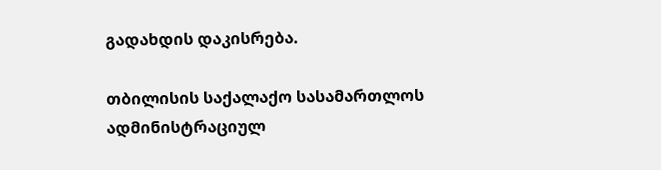გადახდის დაკისრება.

თბილისის საქალაქო სასამართლოს ადმინისტრაციულ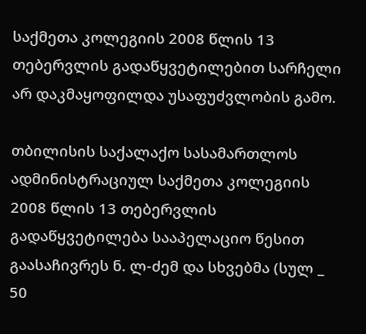საქმეთა კოლეგიის 2008 წლის 13 თებერვლის გადაწყვეტილებით სარჩელი არ დაკმაყოფილდა უსაფუძვლობის გამო.

თბილისის საქალაქო სასამართლოს ადმინისტრაციულ საქმეთა კოლეგიის 2008 წლის 13 თებერვლის გადაწყვეტილება სააპელაციო წესით გაასაჩივრეს ნ. ლ-ძემ და სხვებმა (სულ _ 50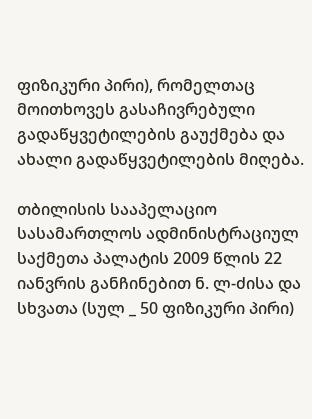ფიზიკური პირი), რომელთაც მოითხოვეს გასაჩივრებული გადაწყვეტილების გაუქმება და ახალი გადაწყვეტილების მიღება.

თბილისის სააპელაციო სასამართლოს ადმინისტრაციულ საქმეთა პალატის 2009 წლის 22 იანვრის განჩინებით ნ. ლ-ძისა და სხვათა (სულ _ 50 ფიზიკური პირი)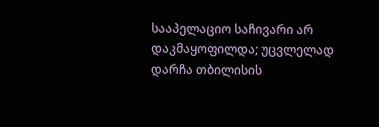სააპელაციო საჩივარი არ დაკმაყოფილდა; უცვლელად დარჩა თბილისის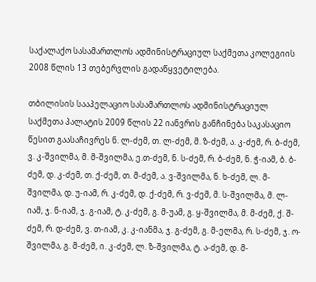საქალაქო სასამართლოს ადმინისტრაციულ საქმეთა კოლეგიის 2008 წლის 13 თებერვლის გადაწყვეტილება.

თბილისის სააპელაციო სასამართლოს ადმინისტრაციულ საქმეთა პალატის 2009 წლის 22 იანვრის განჩინება საკასაციო წესით გაასაჩივრეს ნ. ლ-ძემ, თ. ლ-ძემ, მ. ზ-ძემ, ა. კ-ძემ, რ. ბ-ძემ, ვ. კ-შვილმა, მ. მ-შვილმა, ე.თ-ძემ, ნ. ს-ძემ, რ. ბ-ძემ, ნ. ჭ-იამ, ბ. ბ-ძემ, დ. კ-ძემ, თ. ქ-ძემ, თ. მ-ძემ, ა. ვ-შვილმა, ნ. ხ-ძემ, ლ. მ-შვილმა, დ. უ-იამ, რ. კ-ძემ, დ. ქ-ძემ, რ. ვ-ძემ, მ. ს-შვილმა, მ. ლ-იამ, ჯ. ნ-იამ, ჯ. გ-იამ, ტ. კ-ძემ, გ. მ-უამ, გ. ყ-შვილმა, მ. მ-ძემ, ქ. შ-ძემ, რ. დ-ძემ, ვ. თ-იამ, კ. კ-იანმა, ჯ. გ-ძემ, გ. მ-ელმა, რ. ს-ძემ, ჯ. ო-შვილმა, გ. მ-ძემ, ი. კ-ძემ, ლ. ზ-შვილმა, ტ. ა-ძემ, დ. მ-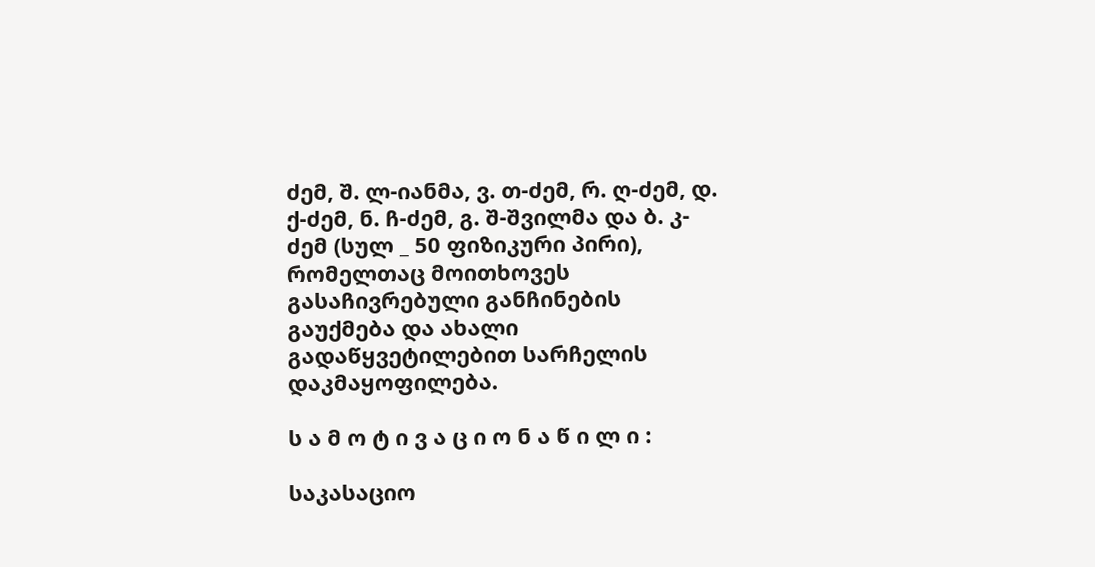ძემ, შ. ლ-იანმა, ვ. თ-ძემ, რ. ღ-ძემ, დ. ქ-ძემ, ნ. ჩ-ძემ, გ. შ-შვილმა და ბ. კ-ძემ (სულ _ 50 ფიზიკური პირი), რომელთაც მოითხოვეს გასაჩივრებული განჩინების გაუქმება და ახალი გადაწყვეტილებით სარჩელის დაკმაყოფილება.

ს ა მ ო ტ ი ვ ა ც ი ო ნ ა წ ი ლ ი :

საკასაციო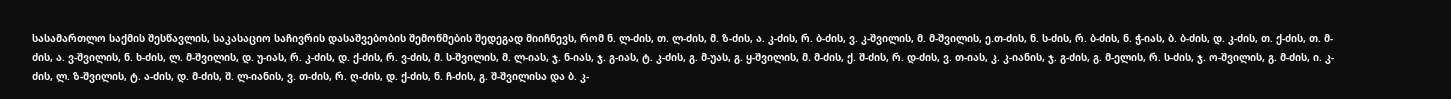სასამართლო საქმის შესწავლის, საკასაციო საჩივრის დასაშვებობის შემოწმების შედეგად მიიჩნევს, რომ ნ. ლ-ძის, თ. ლ-ძის, მ. ზ-ძის, ა. კ-ძის, რ. ბ-ძის, ვ. კ-შვილის, მ. მ-შვილის, ე.თ-ძის, ნ. ს-ძის, რ. ბ-ძის, ნ. ჭ-იას, ბ. ბ-ძის, დ. კ-ძის, თ. ქ-ძის, თ. მ-ძის, ა. ვ-შვილის, ნ. ხ-ძის, ლ. მ-შვილის, დ. უ-იას, რ. კ-ძის, დ. ქ-ძის, რ. ვ-ძის, მ. ს-შვილის, მ. ლ-იას, ჯ. ნ-იას, ჯ. გ-იას, ტ. კ-ძის, გ. მ-უას, გ. ყ-შვილის, მ. მ-ძის, ქ. შ-ძის, რ. დ-ძის, ვ. თ-იას, კ. კ-იანის, ჯ. გ-ძის, გ. მ-ელის, რ. ს-ძის, ჯ. ო-შვილის, გ. მ-ძის, ი. კ-ძის, ლ. ზ-შვილის, ტ. ა-ძის, დ. მ-ძის, შ. ლ-იანის, ვ. თ-ძის, რ. ღ-ძის, დ. ქ-ძის, ნ. ჩ-ძის, გ. შ-შვილისა და ბ. კ-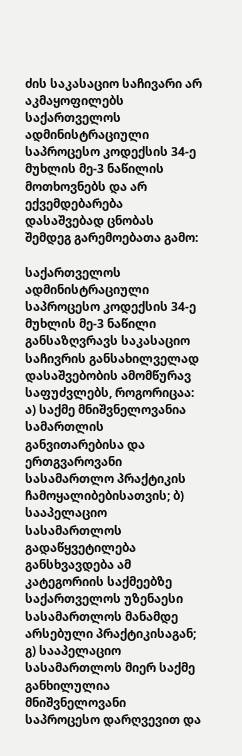ძის საკასაციო საჩივარი არ აკმაყოფილებს საქართველოს ადმინისტრაციული საპროცესო კოდექსის 34-ე მუხლის მე-3 ნაწილის მოთხოვნებს და არ ექვემდებარება დასაშვებად ცნობას შემდეგ გარემოებათა გამო:

საქართველოს ადმინისტრაციული საპროცესო კოდექსის 34-ე მუხლის მე-3 ნაწილი განსაზღვრავს საკასაციო საჩივრის განსახილველად დასაშვებობის ამომწურავ საფუძვლებს, როგორიცაა: ა) საქმე მნიშვნელოვანია სამართლის განვითარებისა და ერთგვაროვანი სასამართლო პრაქტიკის ჩამოყალიბებისათვის; ბ) სააპელაციო სასამართლოს გადაწყვეტილება განსხვავდება ამ კატეგორიის საქმეებზე საქართველოს უზენაესი სასამართლოს მანამდე არსებული პრაქტიკისაგან; გ) სააპელაციო სასამართლოს მიერ საქმე განხილულია მნიშვნელოვანი საპროცესო დარღვევით და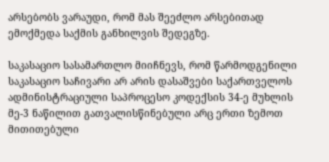არსებობს ვარაუდი, რომ მას შეეძლო არსებითად ემოქმედა საქმის განხილვის შედეგზე.

საკასაციო სასამართლო მიიჩნევს, რომ წარმოდგენილი საკასაციო საჩივარი არ არის დასაშვები საქართველოს ადმინისტრაციული საპროცესო კოდექსის 34-ე მუხლის მე-3 ნაწილით გათვალისწინებული არც ერთი ზემოთ მითითებული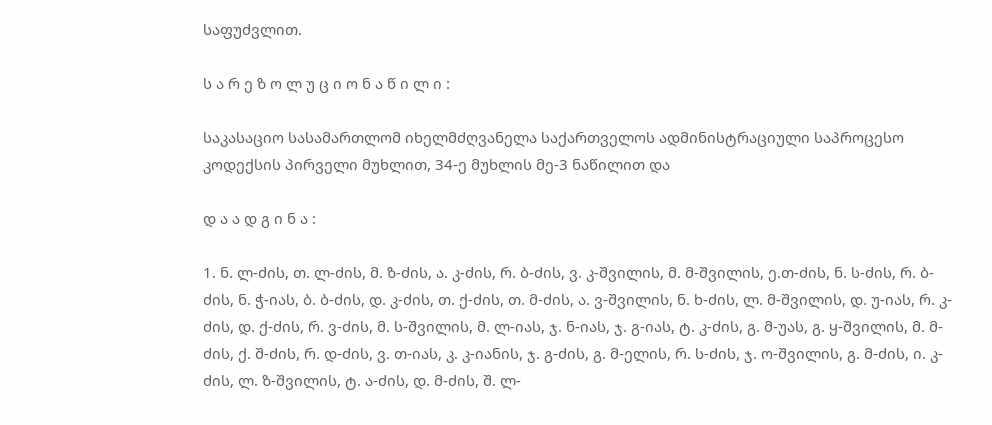საფუძვლით.

ს ა რ ე ზ ო ლ უ ც ი ო ნ ა წ ი ლ ი :

საკასაციო სასამართლომ იხელმძღვანელა საქართველოს ადმინისტრაციული საპროცესო კოდექსის პირველი მუხლით, 34-ე მუხლის მე-3 ნაწილით და

დ ა ა დ გ ი ნ ა :

1. ნ. ლ-ძის, თ. ლ-ძის, მ. ზ-ძის, ა. კ-ძის, რ. ბ-ძის, ვ. კ-შვილის, მ. მ-შვილის, ე.თ-ძის, ნ. ს-ძის, რ. ბ-ძის, ნ. ჭ-იას, ბ. ბ-ძის, დ. კ-ძის, თ. ქ-ძის, თ. მ-ძის, ა. ვ-შვილის, ნ. ხ-ძის, ლ. მ-შვილის, დ. უ-იას, რ. კ-ძის, დ. ქ-ძის, რ. ვ-ძის, მ. ს-შვილის, მ. ლ-იას, ჯ. ნ-იას, ჯ. გ-იას, ტ. კ-ძის, გ. მ-უას, გ. ყ-შვილის, მ. მ-ძის, ქ. შ-ძის, რ. დ-ძის, ვ. თ-იას, კ. კ-იანის, ჯ. გ-ძის, გ. მ-ელის, რ. ს-ძის, ჯ. ო-შვილის, გ. მ-ძის, ი. კ-ძის, ლ. ზ-შვილის, ტ. ა-ძის, დ. მ-ძის, შ. ლ-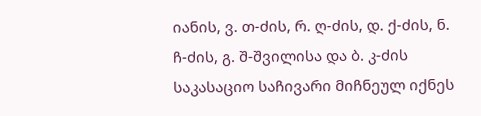იანის, ვ. თ-ძის, რ. ღ-ძის, დ. ქ-ძის, ნ. ჩ-ძის, გ. შ-შვილისა და ბ. კ-ძის საკასაციო საჩივარი მიჩნეულ იქნეს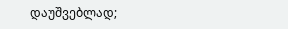დაუშვებლად;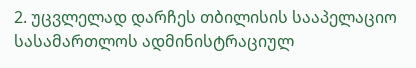2. უცვლელად დარჩეს თბილისის სააპელაციო სასამართლოს ადმინისტრაციულ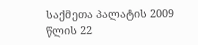საქმეთა პალატის 2009 წლის 22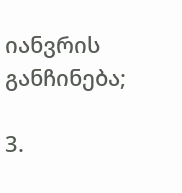იანვრის განჩინება;

3.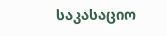საკასაციო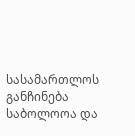სასამართლოს განჩინება საბოლოოა და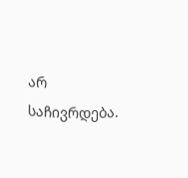არ საჩივრდება.